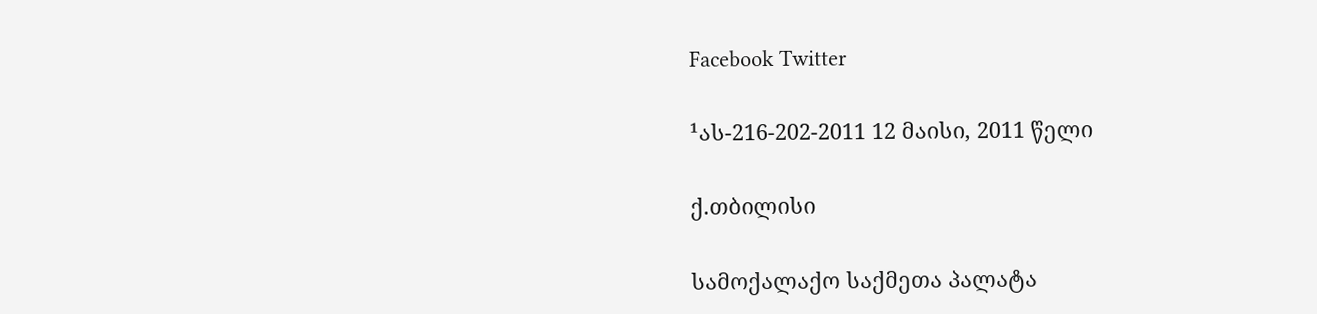Facebook Twitter

¹ას-216-202-2011 12 მაისი, 2011 წელი

ქ.თბილისი

სამოქალაქო საქმეთა პალატა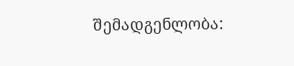შემადგენლობა: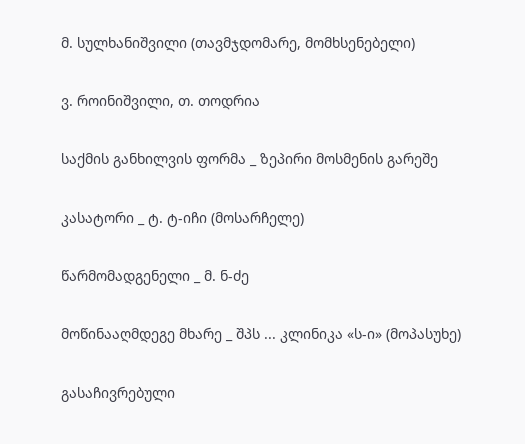მ. სულხანიშვილი (თავმჯდომარე, მომხსენებელი)

ვ. როინიშვილი, თ. თოდრია

საქმის განხილვის ფორმა _ ზეპირი მოსმენის გარეშე

კასატორი _ ტ. ტ-იჩი (მოსარჩელე)

წარმომადგენელი _ მ. ნ-ძე

მოწინააღმდეგე მხარე _ შპს ... კლინიკა «ს-ი» (მოპასუხე)

გასაჩივრებული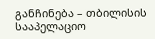განჩინება – თბილისის სააპელაციო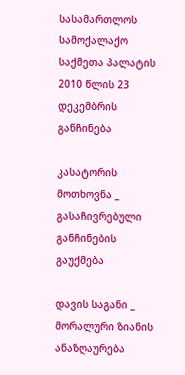სასამართლოს სამოქალაქო საქმეთა პალატის 2010 წლის 23 დეკემბრის განჩინება

კასატორის მოთხოვნა _ გასაჩივრებული განჩინების გაუქმება

დავის საგანი _ მორალური ზიანის ანაზღაურება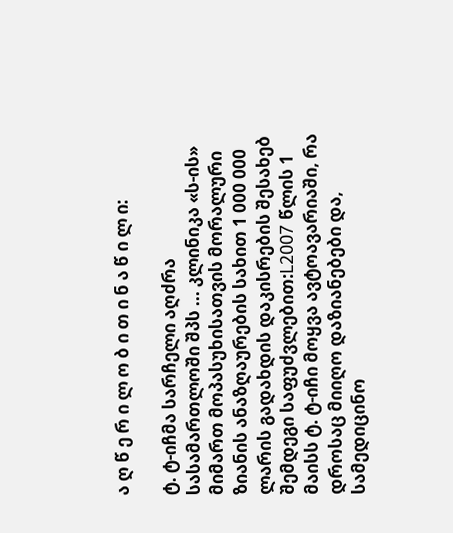ა ღ წ ე რ ი ლ ო ბ ი თ ი ნ ა წ ი ლ ი:

ტ. ტ-იჩმა სარჩელი აღძრა სასამართლოში შპს ... კლინიკა «ს-ის» მიმართ მოპასუხისათვის მორალური ზიანის ანაზღაურების სახით 1 000 000 ლარის გადახდის დაკისრების შესახებ შემდეგი საფუძვლებით:L2007 წლის 1 მაისს ტ. ტ-იჩი მოყვა ავტოავარიაში, რა დროსაც მიიღო დაზიანებები და, სამედიცინო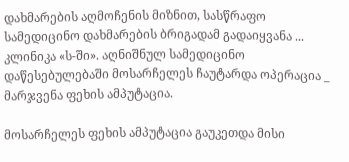დახმარების აღმოჩენის მიზნით, სასწრაფო სამედიცინო დახმარების ბრიგადამ გადაიყვანა ... კლინიკა «ს-ში». აღნიშნულ სამედიცინო დაწესებულებაში მოსარჩელეს ჩაუტარდა ოპერაცია _ მარჯვენა ფეხის ამპუტაცია.

მოსარჩელეს ფეხის ამპუტაცია გაუკეთდა მისი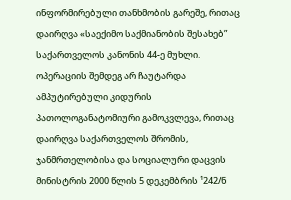ინფორმირებული თანხმობის გარეშე, რითაც დაირღვა «საექიმო საქმიანობის შესახებ” საქართველოს კანონის 44-ე მუხლი. ოპერაციის შემდეგ არ ჩაუტარდა ამპუტირებული კიდურის პათოლოგანატომიური გამოკვლევა, რითაც დაირღვა საქართველოს შრომის, ჯანმრთელობისა და სოციალური დაცვის მინისტრის 2000 წლის 5 დეკემბრის ¹242/ნ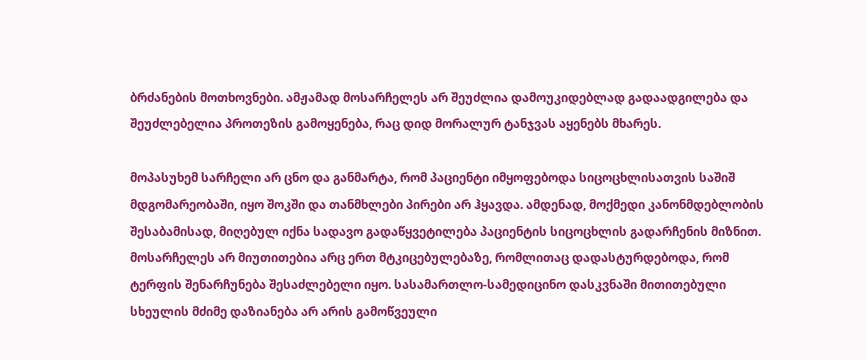ბრძანების მოთხოვნები. ამჟამად მოსარჩელეს არ შეუძლია დამოუკიდებლად გადაადგილება და შეუძლებელია პროთეზის გამოყენება, რაც დიდ მორალურ ტანჯვას აყენებს მხარეს.

მოპასუხემ სარჩელი არ ცნო და განმარტა, რომ პაციენტი იმყოფებოდა სიცოცხლისათვის საშიშ მდგომარეობაში, იყო შოკში და თანმხლები პირები არ ჰყავდა. ამდენად, მოქმედი კანონმდებლობის შესაბამისად, მიღებულ იქნა სადავო გადაწყვეტილება პაციენტის სიცოცხლის გადარჩენის მიზნით. მოსარჩელეს არ მიუთითებია არც ერთ მტკიცებულებაზე, რომლითაც დადასტურდებოდა, რომ ტერფის შენარჩუნება შესაძლებელი იყო. სასამართლო-სამედიცინო დასკვნაში მითითებული სხეულის მძიმე დაზიანება არ არის გამოწვეული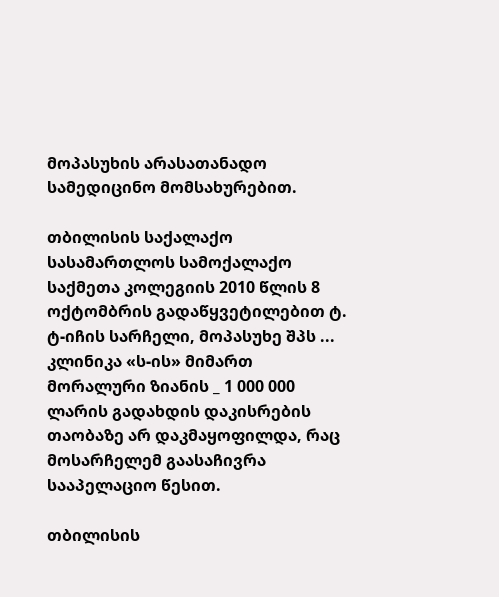მოპასუხის არასათანადო სამედიცინო მომსახურებით.

თბილისის საქალაქო სასამართლოს სამოქალაქო საქმეთა კოლეგიის 2010 წლის 8 ოქტომბრის გადაწყვეტილებით ტ. ტ-იჩის სარჩელი, მოპასუხე შპს ... კლინიკა «ს-ის» მიმართ მორალური ზიანის _ 1 000 000 ლარის გადახდის დაკისრების თაობაზე არ დაკმაყოფილდა, რაც მოსარჩელემ გაასაჩივრა სააპელაციო წესით.

თბილისის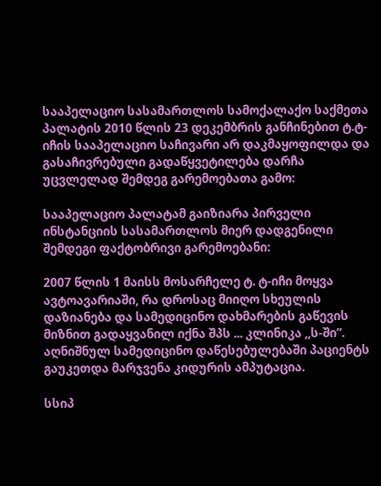სააპელაციო სასამართლოს სამოქალაქო საქმეთა პალატის 2010 წლის 23 დეკემბრის განჩინებით ტ.ტ-იჩის სააპელაციო საჩივარი არ დაკმაყოფილდა და გასაჩივრებული გადაწყვეტილება დარჩა უცვლელად შემდეგ გარემოებათა გამო:

სააპელაციო პალატამ გაიზიარა პირველი ინსტანციის სასამართლოს მიერ დადგენილი შემდეგი ფაქტობრივი გარემოებანი:

2007 წლის 1 მაისს მოსარჩელე ტ. ტ-იჩი მოყვა ავტოავარიაში, რა დროსაც მიიღო სხეულის დაზიანება და სამედიცინო დახმარების გაწევის მიზნით გადაყვანილ იქნა შპს ... კლინიკა ,,ს-ში”. აღნიშნულ სამედიცინო დაწესებულებაში პაციენტს გაუკეთდა მარჯვენა კიდურის ამპუტაცია.

სსიპ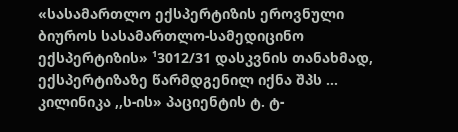«სასამართლო ექსპერტიზის ეროვნული ბიუროს სასამართლო-სამედიცინო ექსპერტიზის» ¹3012/31 დასკვნის თანახმად, ექსპერტიზაზე წარმდგენილ იქნა შპს ... კილინიკა ,,ს-ის» პაციენტის ტ. ტ-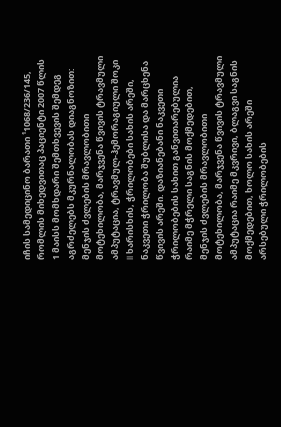იჩის სამედიცინო ბარათი ¹1068/236/145, რომლის მიხედვითაც პაციენტი 2007 წლის 1 მაისს მომხდარი შემთხვევის შემდეგ აგრძელებს მკურნალობას დიაგნოზით: მენჯის ძვლების მრავლობითი მოტეხილობა, მარჯვენა წვივის ტრავმული ამპუტაცია, ტრავმულ-ჰემორაგიული შოკი II ხარისხის, ჭრილობები სახის არეში, ნაკვეთი ჭრილობა შუბლისა და მარცხენა წვივის არეში. დაზიანებანი ნაკვეთი ჭრილობების სახით განვითარებულია რაიმე მჭრელი საგნის მოქმედებით, მენჯის ძვლების მრავლობითი მოტეხილობა, მარჯვენა წვივის ტრავმული ამპუტაცია რაიმე მკვრივი, ბლაგვი საგნის მოქმედებით, ხოლო სახის არეში არსებული ჭრილობების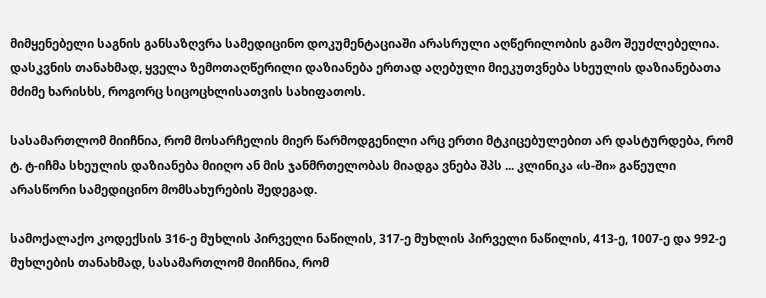მიმყენებელი საგნის განსაზღვრა სამედიცინო დოკუმენტაციაში არასრული აღწერილობის გამო შეუძლებელია. დასკვნის თანახმად, ყველა ზემოთაღწერილი დაზიანება ერთად აღებული მიეკუთვნება სხეულის დაზიანებათა მძიმე ხარისხს, როგორც სიცოცხლისათვის სახიფათოს.

სასამართლომ მიიჩნია, რომ მოსარჩელის მიერ წარმოდგენილი არც ერთი მტკიცებულებით არ დასტურდება, რომ ტ. ტ-იჩმა სხეულის დაზიანება მიიღო ან მის ჯანმრთელობას მიადგა ვნება შპს ... კლინიკა «ს-ში» გაწეული არასწორი სამედიცინო მომსახურების შედეგად.

სამოქალაქო კოდექსის 316-ე მუხლის პირველი ნაწილის, 317-ე მუხლის პირველი ნაწილის, 413-ე, 1007-ე და 992-ე მუხლების თანახმად, სასამართლომ მიიჩნია, რომ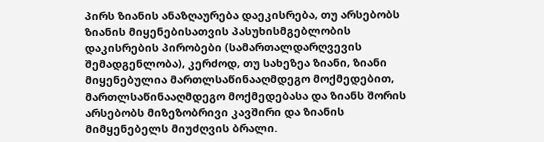პირს ზიანის ანაზღაურება დაეკისრება, თუ არსებობს ზიანის მიყენებისათვის პასუხისმგებლობის დაკისრების პირობები (სამართალდარღვევის შემადგენლობა), კერძოდ, თუ სახეზეა ზიანი, ზიანი მიყენებულია მართლსაწინააღმდეგო მოქმედებით, მართლსაწინააღმდეგო მოქმედებასა და ზიანს შორის არსებობს მიზეზობრივი კავშირი და ზიანის მიმყენებელს მიუძღვის ბრალი.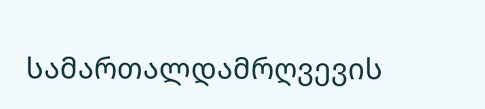სამართალდამრღვევის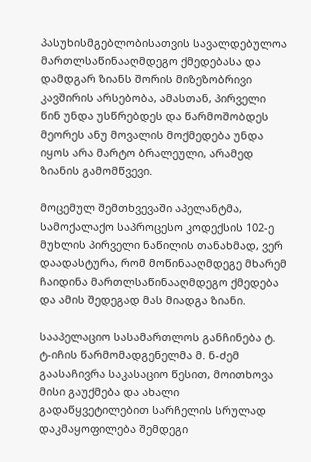პასუხისმგებლობისათვის სავალდებულოა მართლსაწინააღმდეგო ქმედებასა და დამდგარ ზიანს შორის მიზეზობრივი კავშირის არსებობა, ამასთან, პირველი წინ უნდა უსწრებდეს და წარმოშობდეს მეორეს ანუ მოვალის მოქმედება უნდა იყოს არა მარტო ბრალეული, არამედ ზიანის გამომწვევი.

მოცემულ შემთხვევაში აპელანტმა, სამოქალაქო საპროცესო კოდექსის 102-ე მუხლის პირველი ნაწილის თანახმად, ვერ დაადასტურა, რომ მოწინააღმდეგე მხარემ ჩაიდინა მართლსაწინააღმდეგო ქმედება და ამის შედეგად მას მიადგა ზიანი.

სააპელაციო სასამართლოს განჩინება ტ. ტ-იჩის წარმომადგენელმა მ. ნ-ძემ გაასაჩივრა საკასაციო წესით, მოითხოვა მისი გაუქმება და ახალი გადაწყვეტილებით სარჩელის სრულად დაკმაყოფილება შემდეგი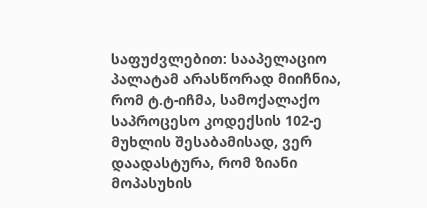საფუძვლებით: სააპელაციო პალატამ არასწორად მიიჩნია, რომ ტ.ტ-იჩმა, სამოქალაქო საპროცესო კოდექსის 102-ე მუხლის შესაბამისად, ვერ დაადასტურა, რომ ზიანი მოპასუხის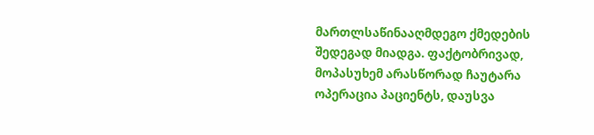მართლსაწინააღმდეგო ქმედების შედეგად მიადგა. ფაქტობრივად, მოპასუხემ არასწორად ჩაუტარა ოპერაცია პაციენტს, დაუსვა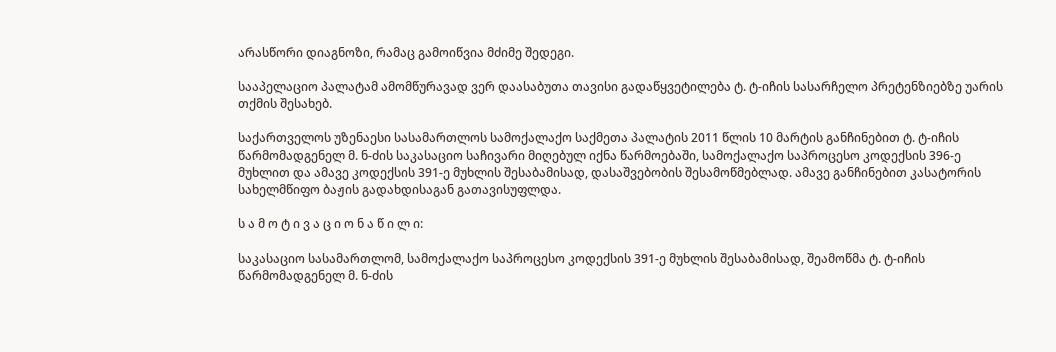არასწორი დიაგნოზი, რამაც გამოიწვია მძიმე შედეგი.

სააპელაციო პალატამ ამომწურავად ვერ დაასაბუთა თავისი გადაწყვეტილება ტ. ტ-იჩის სასარჩელო პრეტენზიებზე უარის თქმის შესახებ.

საქართველოს უზენაესი სასამართლოს სამოქალაქო საქმეთა პალატის 2011 წლის 10 მარტის განჩინებით ტ. ტ-იჩის წარმომადგენელ მ. ნ-ძის საკასაციო საჩივარი მიღებულ იქნა წარმოებაში, სამოქალაქო საპროცესო კოდექსის 396-ე მუხლით და ამავე კოდექსის 391-ე მუხლის შესაბამისად, დასაშვებობის შესამოწმებლად. ამავე განჩინებით კასატორის სახელმწიფო ბაჟის გადახდისაგან გათავისუფლდა.

ს ა მ ო ტ ი ვ ა ც ი ო ნ ა წ ი ლ ი:

საკასაციო სასამართლომ, სამოქალაქო საპროცესო კოდექსის 391-ე მუხლის შესაბამისად, შეამოწმა ტ. ტ-იჩის წარმომადგენელ მ. ნ-ძის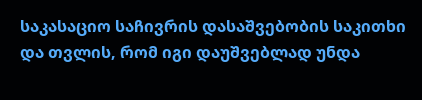საკასაციო საჩივრის დასაშვებობის საკითხი და თვლის, რომ იგი დაუშვებლად უნდა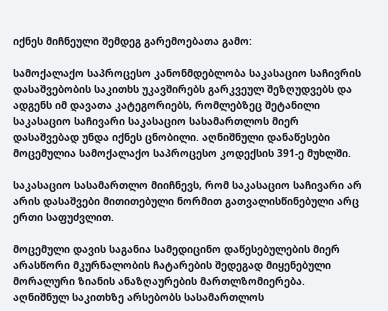იქნეს მიჩნეული შემდეგ გარემოებათა გამო:

სამოქალაქო საპროცესო კანონმდებლობა საკასაციო საჩივრის დასაშვებობის საკითხს უკავშირებს გარკვეულ შეზღუდვებს და ადგენს იმ დავათა კატეგორიებს, რომლებზეც შეტანილი საკასაციო საჩივარი საკასაციო სასამართლოს მიერ დასაშვებად უნდა იქნეს ცნობილი. აღნიშნული დანაწესები მოცემულია სამოქალაქო საპროცესო კოდექსის 391-ე მუხლში.

საკასაციო სასამართლო მიიჩნევს, რომ საკასაციო საჩივარი არ არის დასაშვები მითითებული ნორმით გათვალისწინებული არც ერთი საფუძვლით.

მოცემული დავის საგანია სამედიცინო დაწესებულების მიერ არასწორი მკურნალობის ჩატარების შედეგად მიყენებული მორალური ზიანის ანაზღაურების მართლზომიერება. აღნიშნულ საკითხზე არსებობს სასამართლოს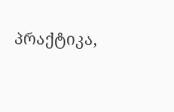პრაქტიკა,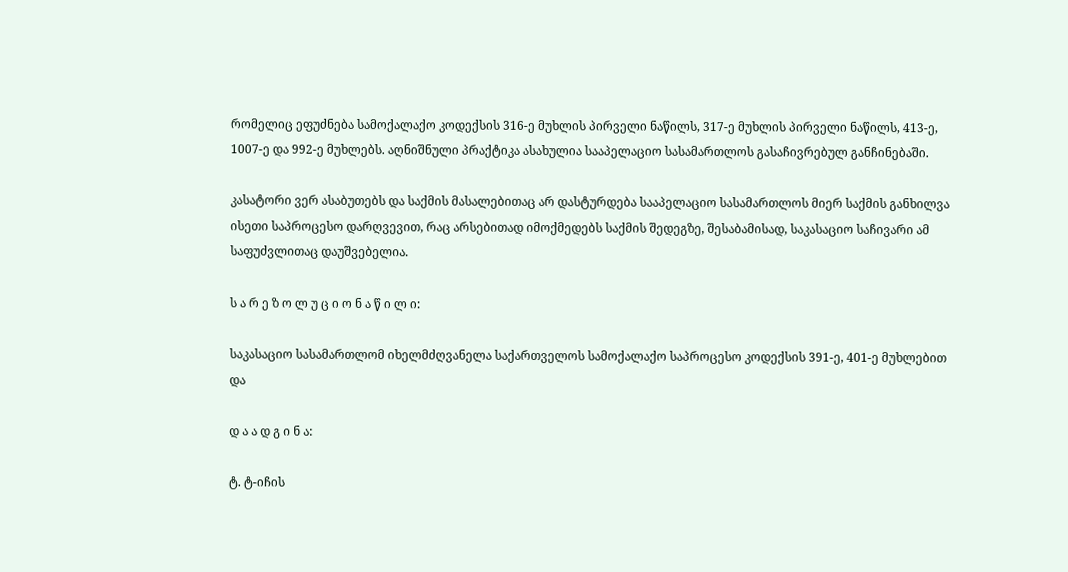რომელიც ეფუძნება სამოქალაქო კოდექსის 316-ე მუხლის პირველი ნაწილს, 317-ე მუხლის პირველი ნაწილს, 413-ე, 1007-ე და 992-ე მუხლებს. აღნიშნული პრაქტიკა ასახულია სააპელაციო სასამართლოს გასაჩივრებულ განჩინებაში.

კასატორი ვერ ასაბუთებს და საქმის მასალებითაც არ დასტურდება სააპელაციო სასამართლოს მიერ საქმის განხილვა ისეთი საპროცესო დარღვევით, რაც არსებითად იმოქმედებს საქმის შედეგზე, შესაბამისად, საკასაციო საჩივარი ამ საფუძვლითაც დაუშვებელია.

ს ა რ ე ზ ო ლ უ ც ი ო ნ ა წ ი ლ ი:

საკასაციო სასამართლომ იხელმძღვანელა საქართველოს სამოქალაქო საპროცესო კოდექსის 391-ე, 401-ე მუხლებით და

დ ა ა დ გ ი ნ ა:

ტ. ტ-იჩის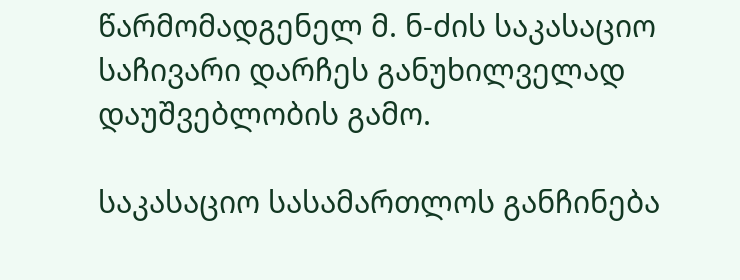წარმომადგენელ მ. ნ-ძის საკასაციო საჩივარი დარჩეს განუხილველად დაუშვებლობის გამო.

საკასაციო სასამართლოს განჩინება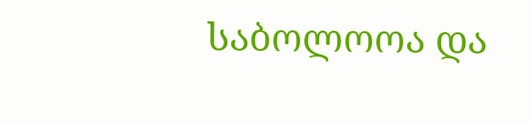საბოლოოა და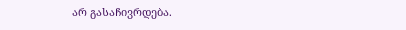არ გასაჩივრდება.